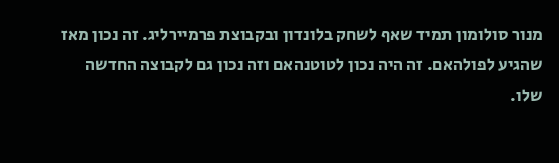מנור סולומון תמיד שאף לשחק בלונדון ובקבוצת פרמיירליג. זה נכון מאז שהגיע לפולהאם. זה היה נכון לטוטנהאם וזה נכון גם לקבוצה החדשה שלו.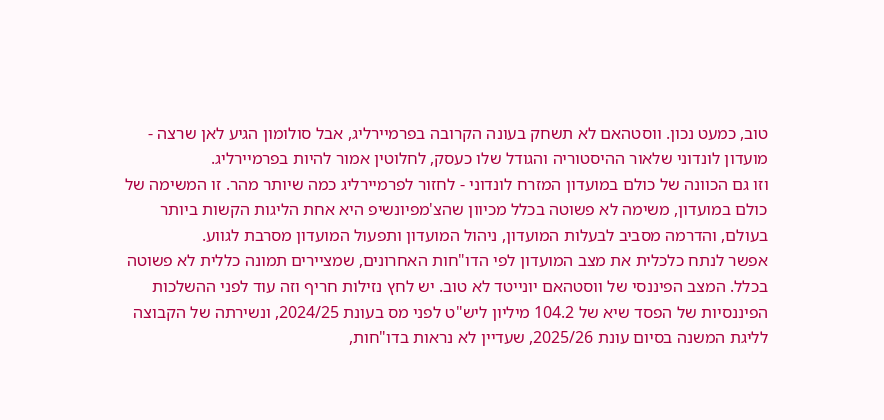טוב, כמעט נכון. ווסטהאם לא תשחק בעונה הקרובה בפרמיירליג, אבל סולומון הגיע לאן שרצה - מועדון לונדוני שלאור ההיסטוריה והגודל שלו כעסק, לחלוטין אמור להיות בפרמיירליג.
וזו גם הכוונה של כולם במועדון המזרח לונדוני - לחזור לפרמיירליג כמה שיותר מהר. זו המשימה של כולם במועדון, משימה לא פשוטה בכלל מכיוון שהצ'מפיונשיפ היא אחת הליגות הקשות ביותר בעולם, והדרמה מסביב לבעלות המועדון, ניהול המועדון ותפעול המועדון מסרבת לגווע.
אפשר לנתח כלכלית את מצב המועדון לפי הדו"חות האחרונים, שמציירים תמונה כללית לא פשוטה בכלל. המצב הפיננסי של ווסטהאם יונייטד לא טוב. יש לחץ נזילות חריף וזה עוד לפני ההשלכות הפיננסיות של הפסד שיא של 104.2 מיליון ליש"ט לפני מס בעונת 2024/25, ונשירתה של הקבוצה לליגת המשנה בסיום עונת 2025/26, שעדיין לא נראות בדו"חות,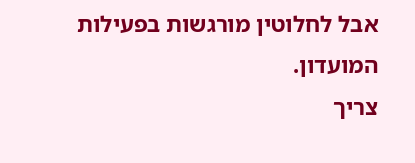אבל לחלוטין מורגשות בפעילות המועדון.
צריך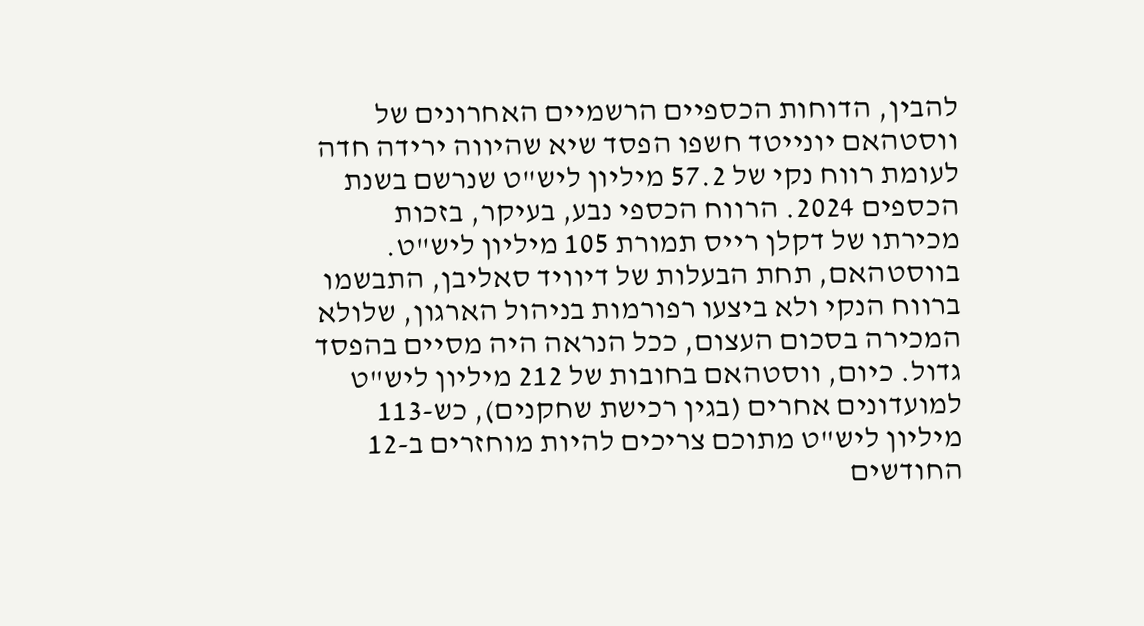להבין, הדוחות הכספיים הרשמיים האחרונים של ווסטהאם יונייטד חשפו הפסד שיא שהיווה ירידה חדה לעומת רווח נקי של 57.2 מיליון ליש"ט שנרשם בשנת הכספים 2024. הרווח הכספי נבע, בעיקר, בזכות מכירתו של דקלן רייס תמורת 105 מיליון ליש"ט.
בווסטהאם, תחת הבעלות של דיוויד סאליבן, התבשמו ברווח הנקי ולא ביצעו רפורמות בניהול הארגון, שלולא המכירה בסכום העצום, ככל הנראה היה מסיים בהפסד גדול. כיום, ווסטהאם בחובות של 212 מיליון ליש"ט למועדונים אחרים (בגין רכישת שחקנים), כש-113 מיליון ליש"ט מתוכם צריכים להיות מוחזרים ב-12 החודשים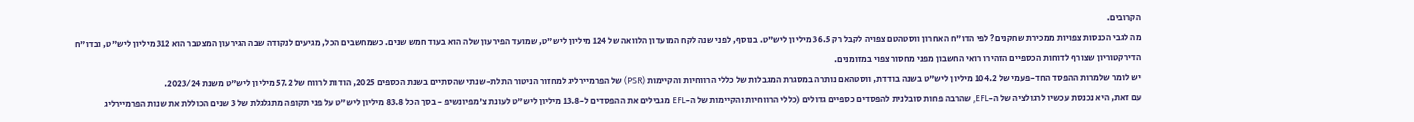הקרובים.
מה לגבי הכנסות צפויות ממכירת שחקנים? לפי הדו"ח האחרון ווסטהטם צפויה לקבל רק 36.5 מיליון ליש"ט. בנוסף, לפני שנה לקח המועדון הלוואה של 124 מיליון ליש"ט, שמועד הפירעון שלה הוא בעוד חמש שנים. כשמחשבים הכל, מגיעים לנקודה שבה הגירעון המצטבר הוא 312 מיליון ליש"ט, ובדו"ח הדירקטוריון שצורף לדוחות הכספיים הזהירו רואי החשבון מפני מחסור צפוי במזומנים.
יש לומר שלמרות ההפסד החד-פעמי של 104.2 מיליון ליש"ט בשנה בודדת, ווסטהאם נותרה במסגרת המגבלות של כללי הרווחיות והקיימות (PSR) של הפרמיירליג למחזור הניטור התלת-שנתי שהסתיים בשנת הכספים 2025, הודות לרווח של 57.2 מיליון ליש"ט משנת 2023/24.
עם זאת, היא נכנסת עכשיו לרגולציה של ה-EFL, שהרבה פחות סובלנית להפסדים כספיים גדולים (כללי הרווחיות והקיימות של ה-EFL מגבילים את ההפסדים ל-13.8 מיליון ליש"ט לעונת צ'מפיונשיפ - בסך הכל 83.8 מיליון ליש"ט על פני תקופה מתגלגלת של 3 שנים הכוללת את שנות הפרמיירליג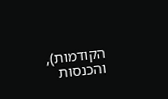הקודמות), והכנסות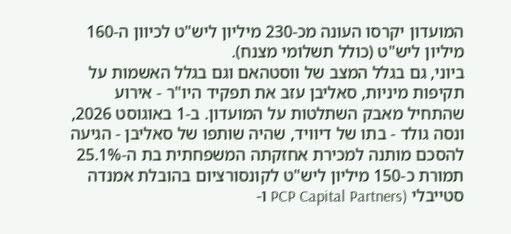המועדון יקרסו העונה מכ-230 מיליון ליש"ט לכיוון ה-160 מיליון ליש"ט (כולל תשלומי מצנח).
ביוני, גם בגלל המצב של ווסטהאם וגם בגלל האשמות על תקיפות מיניות, סאליבן עזב את תפקיד היו"ר - אירוע שהתחיל מאבק השתלטות על המועדון. ב-1 באוגוסט 2026, ונסה גולד - בתו של דיוויד, שהיה שותפו של סאליבן - הגיעה להסכם מותנה למכירת אחזקתה המשפחתית בת ה-25.1% תמורת כ-150 מיליון ליש"ט לקונסורציום בהובלת אמנדה סטייבלי (PCP Capital Partners ו-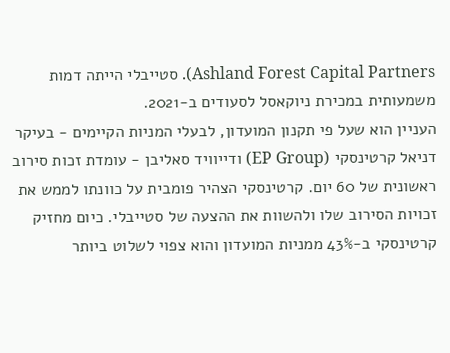Ashland Forest Capital Partners). סטייבלי הייתה דמות משמעותית במכירת ניוקאסל לסעודים ב-2021.
העניין הוא שעל פי תקנון המועדון, לבעלי המניות הקיימים - בעיקר דניאל קרטינסקי (EP Group) ודייוויד סאליבן - עומדת זכות סירוב ראשונית של 60 יום. קרטינסקי הצהיר פומבית על כוונתו לממש את זכויות הסירוב שלו ולהשוות את ההצעה של סטייבלי. כיום מחזיק קרטינסקי ב-43% ממניות המועדון והוא צפוי לשלוט ביותר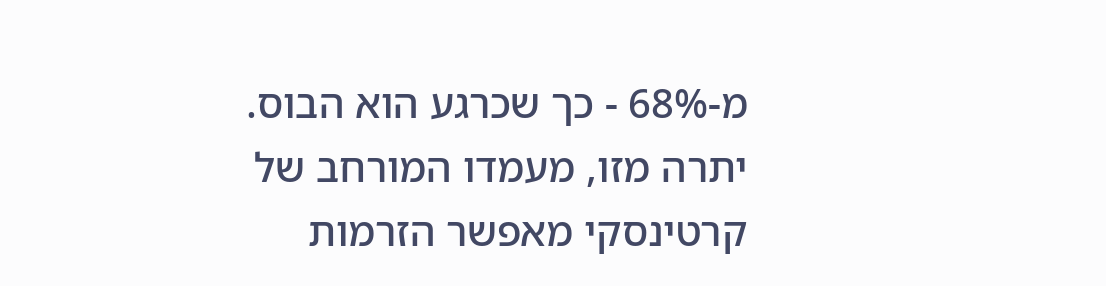מ-68% - כך שכרגע הוא הבוס. יתרה מזו, מעמדו המורחב של קרטינסקי מאפשר הזרמות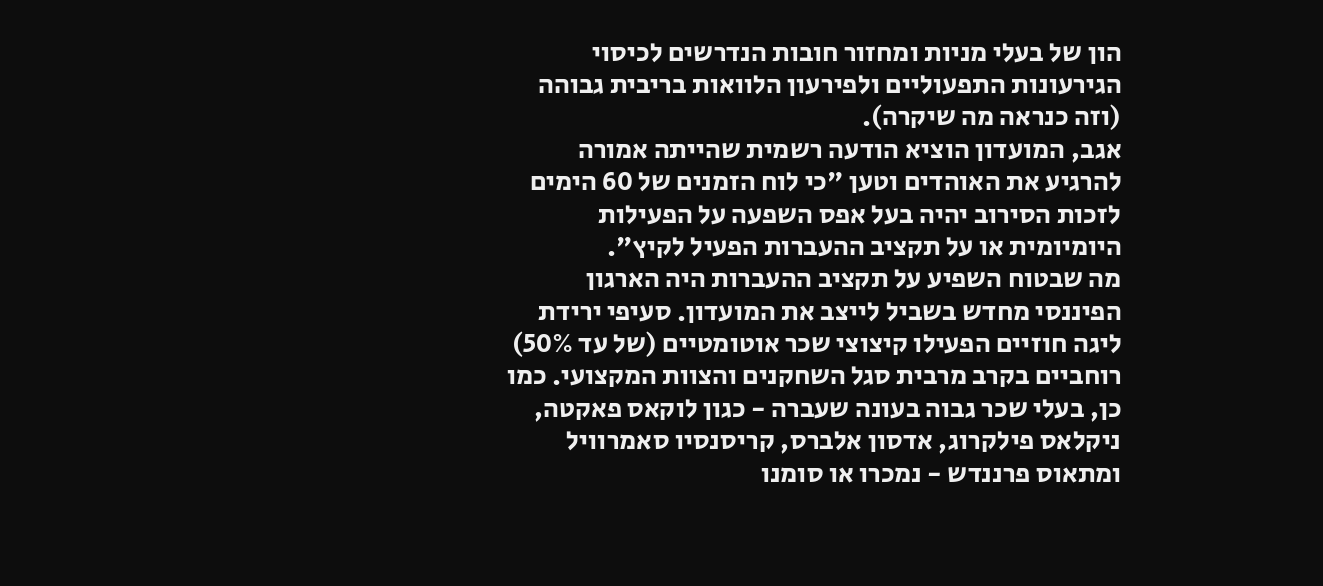הון של בעלי מניות ומחזור חובות הנדרשים לכיסוי הגירעונות התפעוליים ולפירעון הלוואות בריבית גבוהה (וזה כנראה מה שיקרה).
אגב, המועדון הוציא הודעה רשמית שהייתה אמורה להרגיע את האוהדים וטען "כי לוח הזמנים של 60 הימים לזכות הסירוב יהיה בעל אפס השפעה על הפעילות היומיומית או על תקציב ההעברות הפעיל לקיץ".
מה שבטוח השפיע על תקציב ההעברות היה הארגון הפיננסי מחדש בשביל לייצב את המועדון. סעיפי ירידת ליגה חוזיים הפעילו קיצוצי שכר אוטומטיים (של עד 50%) רוחביים בקרב מרבית סגל השחקנים והצוות המקצועי. כמו כן, בעלי שכר גבוה בעונה שעברה - כגון לוקאס פאקטה, ניקלאס פילקרוג, אדסון אלברס, קריסנסיו סאמרוויל ומתאוס פרננדש - נמכרו או סומנו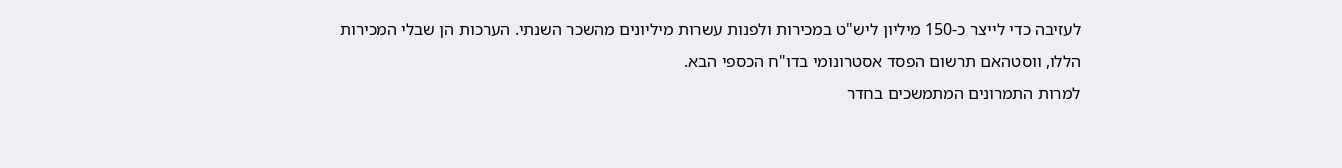לעזיבה כדי לייצר כ-150 מיליון ליש"ט במכירות ולפנות עשרות מיליונים מהשכר השנתי. הערכות הן שבלי המכירות הללו, ווסטהאם תרשום הפסד אסטרונומי בדו"ח הכספי הבא.
למרות התמרונים המתמשכים בחדר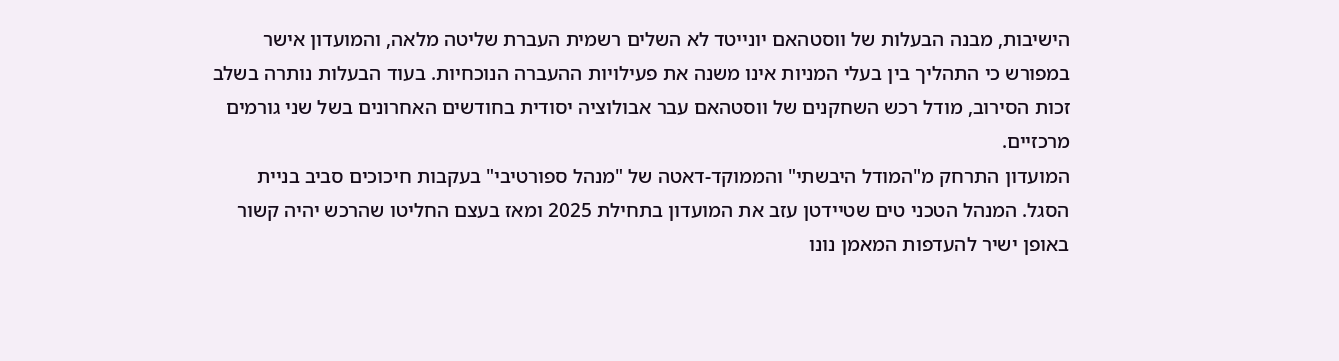הישיבות, מבנה הבעלות של ווסטהאם יונייטד לא השלים רשמית העברת שליטה מלאה, והמועדון אישר במפורש כי התהליך בין בעלי המניות אינו משנה את פעילויות ההעברה הנוכחיות. בעוד הבעלות נותרה בשלב זכות הסירוב, מודל רכש השחקנים של ווסטהאם עבר אבולוציה יסודית בחודשים האחרונים בשל שני גורמים מרכזיים.
המועדון התרחק מ"המודל היבשתי" והממוקד-דאטה של "מנהל ספורטיבי" בעקבות חיכוכים סביב בניית הסגל. המנהל הטכני טים שטיידטן עזב את המועדון בתחילת 2025 ומאז בעצם החליטו שהרכש יהיה קשור באופן ישיר להעדפות המאמן נונו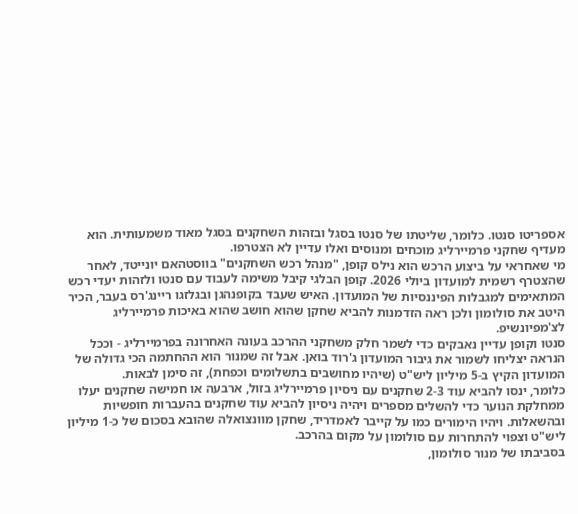אספריטו סנטו. כלומר, שליטתו של סנטו בסגל ובזהות השחקנים בסגל מאוד משמעותית. הוא מעדיף שחקני פרמיירליג מוכחים ומנוסים ואלו עדיין לא הצטרפו.
מי שאחראי על ביצוע הרכש הוא נילס קופן, "מנהל רכש השחקנים" בווסטהאם יונייטד, לאחר שהצטרף רשמית למועדון ביולי 2026. קופן הבלגי קיבל משימה לעבוד עם סנטו ולזהות יעדי רכש המתאימים למגבלות הפיננסיות של המועדון. האיש שעבד בקופנהגן ובגלזגו ריינג'רס בעבר, הכיר היטב את סולומון ולכן ראה הזדמנות להביא שחקן שהוא חושב שהוא באיכות פרמיירליג לצ'מפיונשיפ.
סנטו וקופן עדיין נאבקים כדי לשמר חלק משחקני ההרכב בעונה האחרונה בפרמיירליג - וככל הנראה יצליחו לשמור את גיבור המועדון ג'רוד בואן. אבל זה שמנור הוא ההחתמה הכי גדולה של המועדון הקיץ ב-5 מיליון ליש"ט (שיהיו מחושבים בתשלומים וכפחת), זה סימן לבאות.
כלומר, ינסו להביא עוד 2-3 שחקנים עם ניסיון פרמיירליג בזול, ארבעה או חמישה שחקנים יעלו ממחלקת הנוער כדי להשלים מספרים ויהיה ניסיון להביא עוד שחקנים בהעברות חופשיות ובהשאלות. ויהיו הימורים כמו על קייבר לאמדריד, שחקן מוונצואלה שהובא בסכום של כ-1 מיליון ליש"ט וצפוי להתחרות עם סולומון על מקום בהרכב.
בסביבתו של מנור סולומון,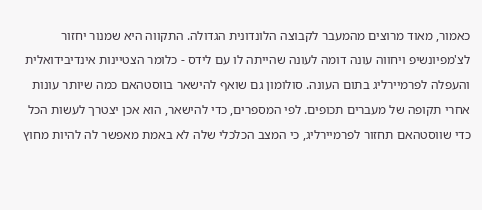כאמור, מאוד מרוצים מהמעבר לקבוצה הלונדונית הגדולה. התקווה היא שמנור יחזור לצ'מפיונשיפ ויחווה עונה דומה לעונה שהייתה לו עם לידס - כלומר הצטיינות אינדיבידואלית והעפלה לפרמיירליג בתום העונה. סולומון גם שואף להישאר בווסטהאם כמה שיותר עונות אחרי תקופה של מעברים תכופים. לפי המספרים, כדי להישאר, הוא אכן יצטרך לעשות הכל כדי שווסטהאם תחזור לפרמיירליג, כי המצב הכלכלי שלה לא באמת מאפשר לה להיות מחוץ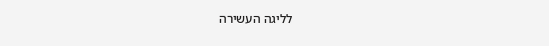לליגה העשירה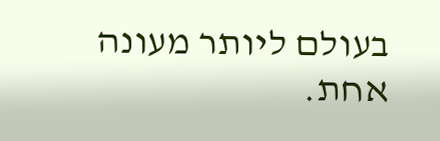בעולם ליותר מעונה אחת.